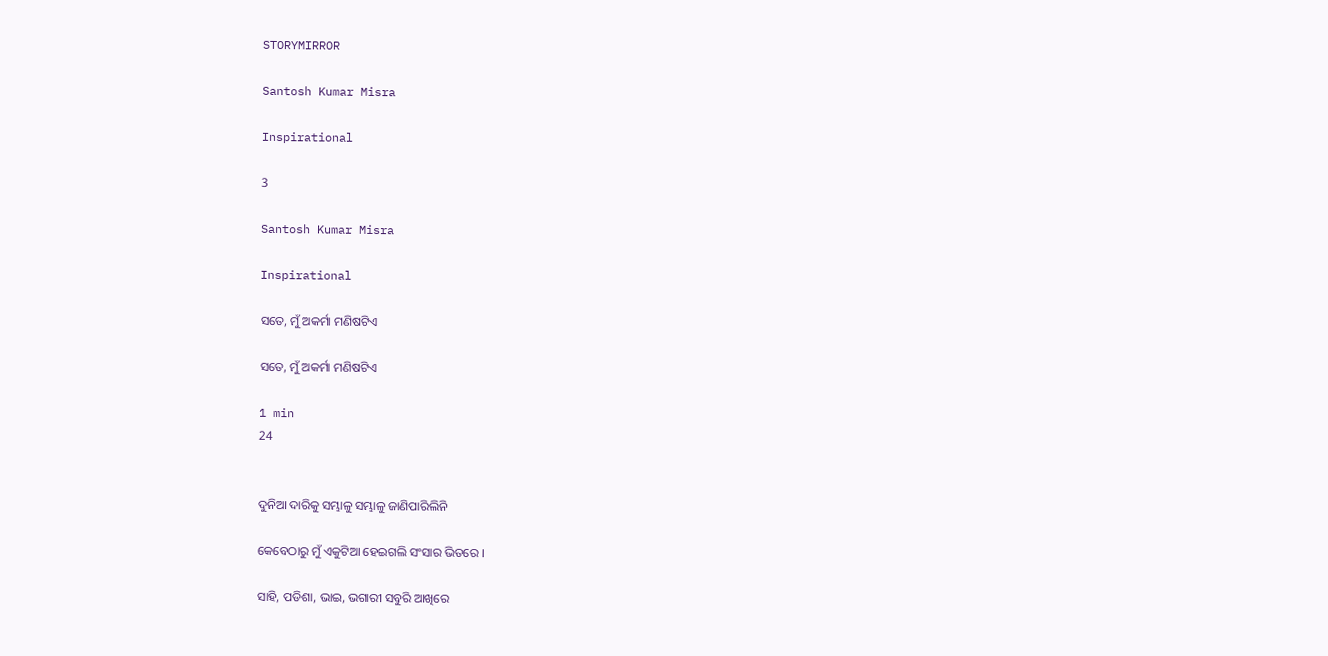STORYMIRROR

Santosh Kumar Misra

Inspirational

3

Santosh Kumar Misra

Inspirational

ସତେ, ମୁଁ ଅକର୍ମା ମଣିଷଟିଏ

ସତେ, ମୁଁ ଅକର୍ମା ମଣିଷଟିଏ

1 min
24


ଦୁନିଆ ଦାରିକୁ ସମ୍ଭାଳୁ ସମ୍ଭାଳୁ ଜାଣିପାରିଲିନି

କେବେଠାରୁ ମୁଁ ଏକୁଟିଆ ହେଇଗଲି ସଂସାର ଭିତରେ ।

ସାହି, ପଡିଶା, ଭାଇ, ଭଗାରୀ ସବୁରି ଆଖିରେ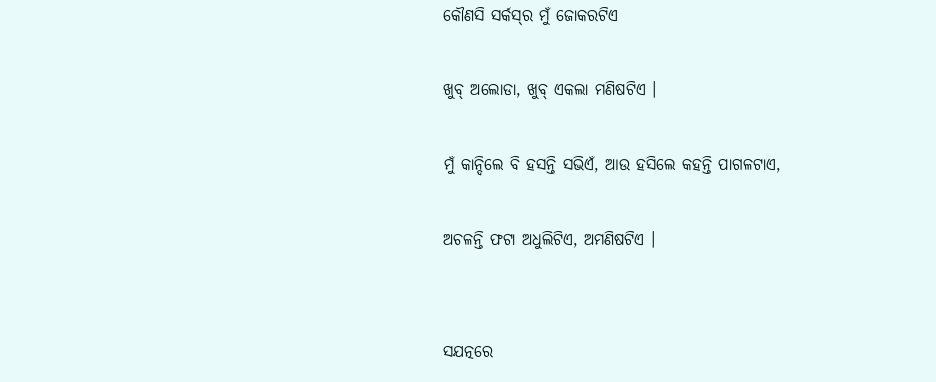କୌଣସି ସର୍କସ୍‌ର ମୁଁ ଜୋକରଟିଏ

ଖୁବ୍‌ ଅଲୋଡା, ଖୁବ୍‌ ଏକଲା ମଣିଷଟିଏ ।

ମୁଁ କାନ୍ଦିଲେ ବି ହସନ୍ତି ସଭିଏଁ, ଆଉ ହସିଲେ କହନ୍ତି ପାଗଳଟାଏ,

ଅଚଳନ୍ତି ଫଟା ଅଧୁଲିଟିଏ, ଅମଣିଷଟିଏ ।


ସଯତ୍ନରେ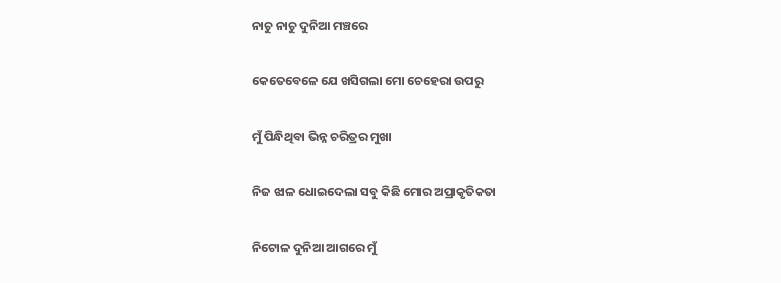ନାଚୁ ନାଚୁ ଦୁନିଆ ମଞ୍ଚରେ

କେତେବେଳେ ଯେ ଖସିଗଲା ମୋ ଚେହେରା ଉପରୁ

ମୁଁ ପିନ୍ଧିଥିବା ଭିନ୍ନ ଚରିତ୍ରର ମୁଖା

ନିଜ ଝାଳ ଧୋଇଦେଲା ସବୁ କିଛି ମୋର ଅପ୍ରାକୃତିକତା

ନିଟୋଳ ଦୁନିଆ ଆଗରେ ମୁଁ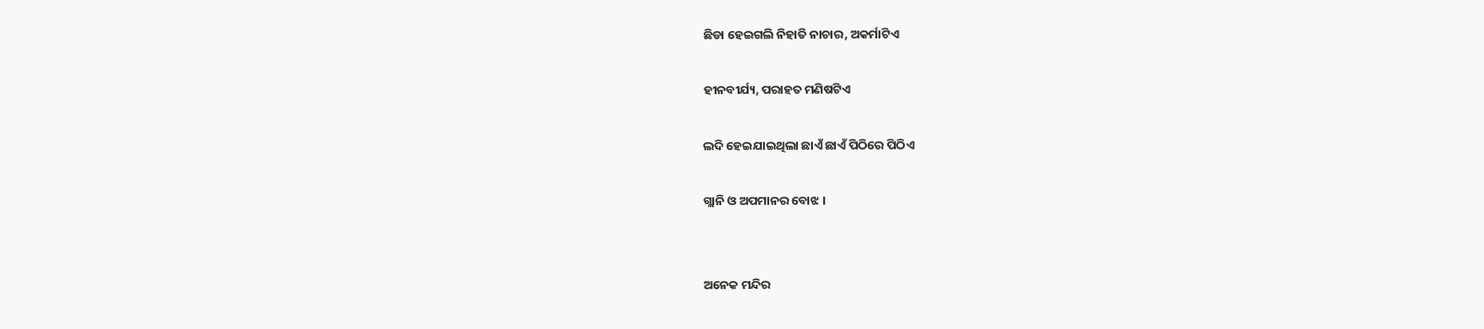ଛିଡା ହେଇଗଲି ନିହାତି ନାଚାର, ଅକର୍ମାଟିଏ

ହୀନବୀର୍ଯ୍ୟ, ପରାହତ ମଣିଷଟିଏ

ଲଦି ହେଇଯାଇଥିଲା ଛାଏଁ ଛାଏଁ ପିଠିରେ ପିଠିଏ

ଗ୍ଲାନି ଓ ଅପମାନର ବୋଝ ।


ଅନେକ ମନ୍ଦିର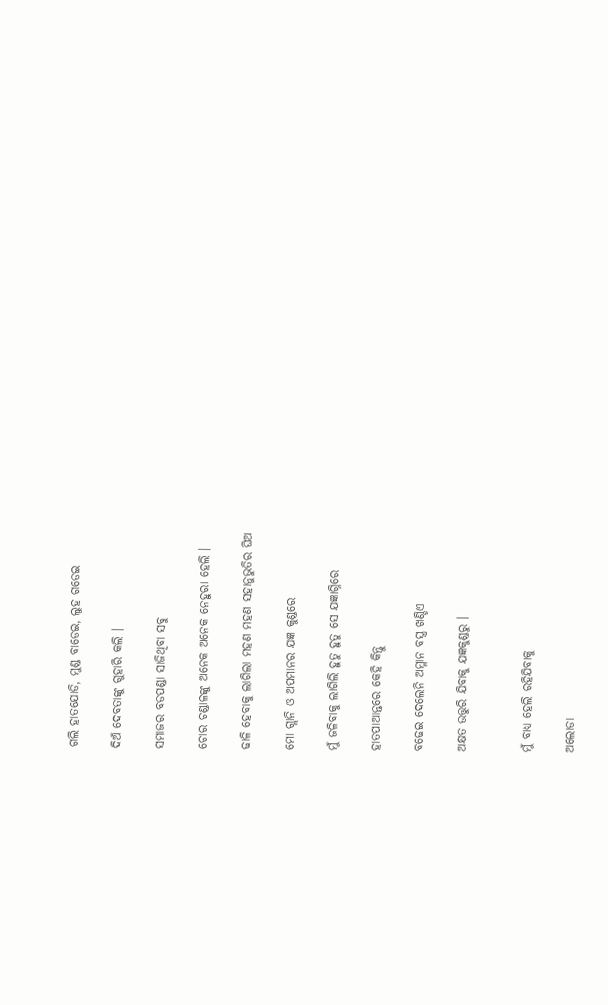ଗଲି ହାତଯୋଡି, ମୁଣ୍ଡ ବାଡେଇ, ଲୁହ ଗଡେଇ

ଦିଅଁ ଦେବତାଙ୍କୁ ଗୁହାରି କଲି ।

ସମାଜର ବଡପଣ୍ଡା ସାଜିଥିବା ସବୁ

ଚୋର ଚଣ୍ଡାଳଙ୍କୁ ଅନେକ ଅନେକ ନେହୁରା ହେଲି ।

ଢାଳି ହେବାକୁ ଲାଗିଲା ମହଣ ମହଣ ସହାନୁଭୁତିର ଘିଅ

ମୋ ଗ୍ଲାନି ଓ ଅପମାନର ଯଜ୍ଞ କୁଣ୍ଡରେ

ମୁଁ ଜଳିବାକୁ ଲାଗିଲି ହୁତୁ ହୁତୁ ସେ ଯଜ୍ଞାଗ୍ନିରେ

ହାତପାଆନ୍ତରେ କେହି କିନ୍ତୁ

ବଢେଇ ଦେଲେନି ଅମ୍ଳାନ ବସ୍ତ୍ର ଖଣ୍ଡିଏ

ଅକ୍ଷତ ଉତ୍ତୁରି ଯିବାକୁ ଯଜ୍ଞକୁଣ୍ଡରୁ ।


ମୁଁ ବାଧ୍ୟ ହେଲି ରହିଯିବାକୁ

ଅଲୋଡା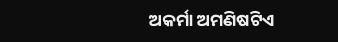ଅକର୍ମା ଅମଣିଷଟିଏ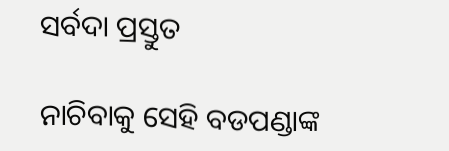ସର୍ବଦା ପ୍ରସ୍ତୁତ

ନାଚିବାକୁ ସେହି ବଡପଣ୍ଡାଙ୍କ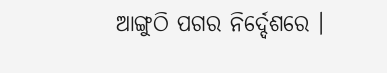ଆଙ୍ଗୁଠି ପଗର ନିର୍ଦ୍ଦେଶରେ ।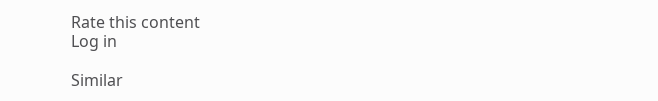Rate this content
Log in

Similar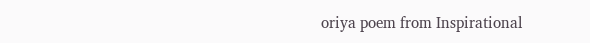oriya poem from Inspirational